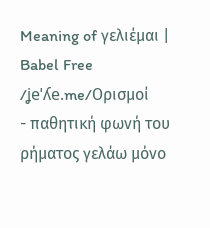Meaning of γελιέμαι | Babel Free
/ʝeˈʎe.me/Ορισμοί
- παθητική φωνή του ρήματος γελάω μόνο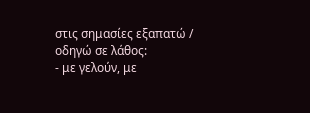στις σημασίες εξαπατώ / οδηγώ σε λάθος:
- με γελούν, με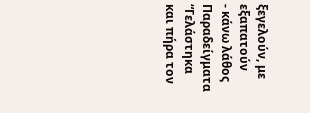ξεγελούν, με εξαπατούν
- κάνω λάθος
Παραδείγματα
“Γελάστηκα και πήρα τον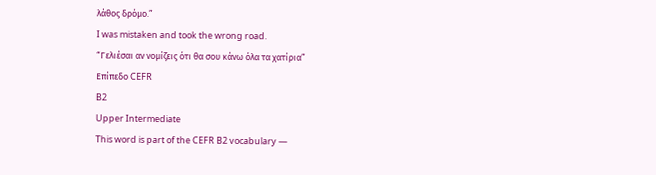λάθος δρόμο.”
I was mistaken and took the wrong road.
“Γελιέσαι αν νομίζεις ότι θα σου κάνω όλα τα χατίρια”
Επίπεδο CEFR
B2
Upper Intermediate
This word is part of the CEFR B2 vocabulary —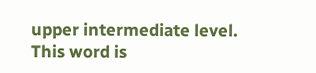upper intermediate level.
This word is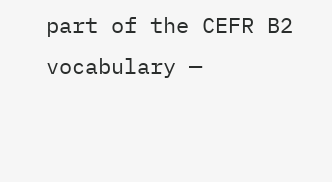part of the CEFR B2 vocabulary —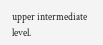upper intermediate level.